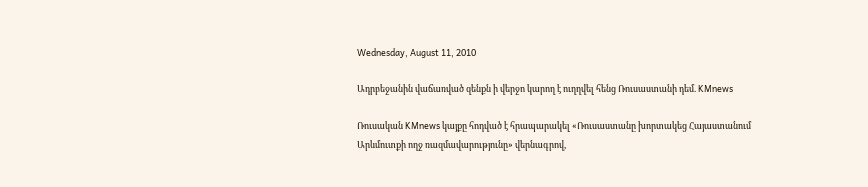Wednesday, August 11, 2010

Ադրբեջանին վաճառված զենքն ի վերջո կարող է ուղղվել հենց Ռուսաստանի դեմ. KMnews

Ռուսական KMnews կայքը հոդված է հրապարակել «Ռուսաստանը խորտակեց Հայաստանում Արևմուտքի ողջ ռազմավարությունը» վերնագրով,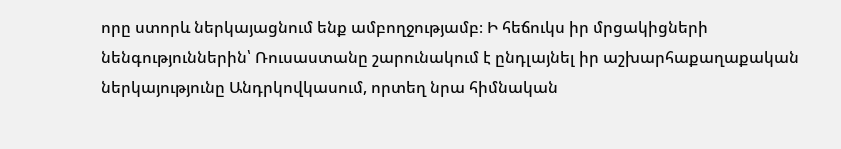որը ստորև ներկայացնում ենք ամբողջությամբ։ Ի հեճուկս իր մրցակիցների նենգություններին՝ Ռուսաստանը շարունակում է ընդլայնել իր աշխարհաքաղաքական ներկայությունը Անդրկովկասում, որտեղ նրա հիմնական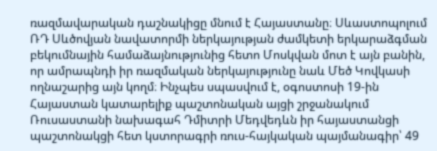ռազմավարական դաշնակիցը մնում է Հայաստանը։ Սևաստոպոլում ՌԴ Սևծովյան նավատորմի ներկայության ժամկետի երկարաձգման բեկումնային համաձայնությունից հետո Մոսկվան մոտ է այն բանին, որ ամրապնդի իր ռազմական ներկայությունը նաև Մեծ Կովկասի ողնաշարից այն կողմ։ Ինչպես սպասվում է, օգոստոսի 19-ին Հայաստան կատարելիք պաշտոնական այցի շրջանակում Ռուսաստանի նախագահ Դմիտրի Մեդվեդևն իր հայաստանցի պաշտոնակցի հետ կստորագրի ռուս-հայկական պայմանագիր՝ 49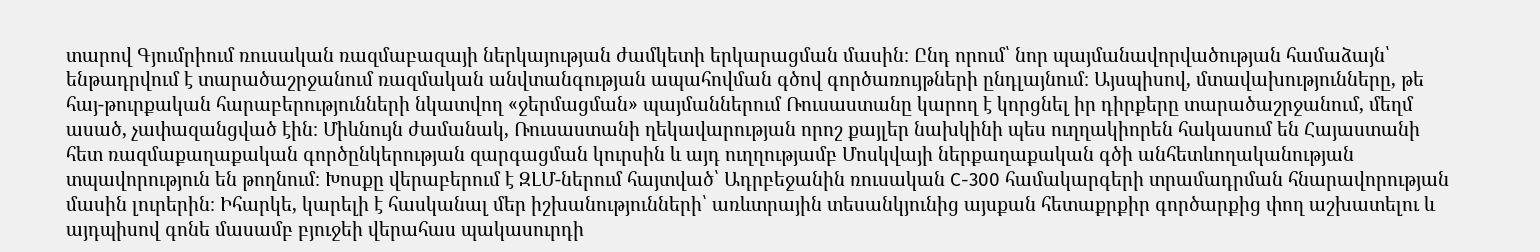տարով Գյումրիում ռուսական ռազմաբազայի ներկայության ժամկետի երկարացման մասին։ Ընդ որում՝ նոր պայմանավորվածության համաձայն՝ ենթադրվում է տարածաշրջանում ռազմական անվտանգության ապահովման գծով գործառույթների ընդլայնում։ Այսպիսով, մտավախությունները, թե հայ-թուրքական հարաբերությունների նկատվող «ջերմացման» պայմաններում Ռուսաստանը կարող է կորցնել իր դիրքերը տարածաշրջանում, մեղմ ասած, չափազանցված էին։ Միևնույն ժամանակ, Ռուսաստանի ղեկավարության որոշ քայլեր նախկինի պես ուղղակիորեն հակասում են Հայաստանի հետ ռազմաքաղաքական գործընկերության զարգացման կուրսին և այդ ուղղությամբ Մոսկվայի ներքաղաքական գծի անհետևողականության տպավորություն են թողնում։ Խոսքը վերաբերում է ԶԼՄ-ներում հայտված՝ Ադրբեջանին ռուսական С-300 համակարգերի տրամադրման հնարավորության մասին լուրերին։ Իհարկե, կարելի է հասկանալ մեր իշխանությունների՝ առևտրային տեսանկյունից այսքան հետաքրքիր գործարքից փող աշխատելու և այդպիսով գոնե մասամբ բյուջեի վերահաս պակասուրդի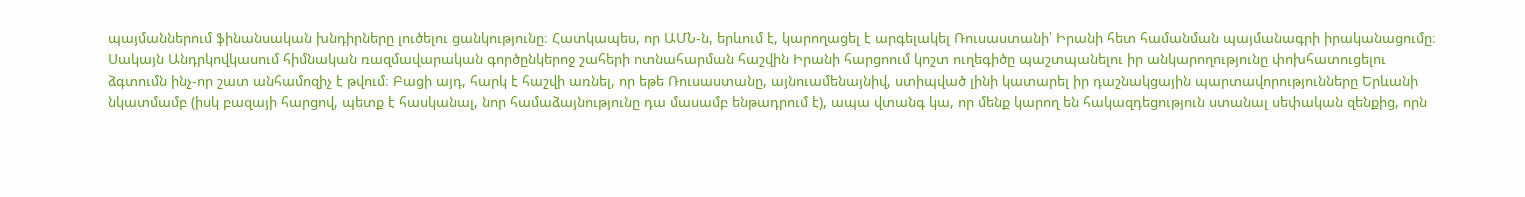պայմաններում ֆինանսական խնդիրները լուծելու ցանկությունը։ Հատկապես, որ ԱՄՆ-ն, երևում է, կարողացել է արգելակել Ռուսաստանի՝ Իրանի հետ համանման պայմանագրի իրականացումը։ Սակայն Անդրկովկասում հիմնական ռազմավարական գործընկերոջ շահերի ոտնահարման հաշվին Իրանի հարցոում կոշտ ուղեգիծը պաշտպանելու իր անկարողությունը փոխհատուցելու ձգտումն ինչ-որ շատ անհամոզիչ է թվում։ Բացի այդ, հարկ է հաշվի առնել, որ եթե Ռուսաստանը, այնուամենայնիվ, ստիպված լինի կատարել իր դաշնակցային պարտավորությունները Երևանի նկատմամբ (իսկ բազայի հարցով, պետք է հասկանալ, նոր համաձայնությունը դա մասամբ ենթադրում է), ապա վտանգ կա, որ մենք կարող են հակազդեցություն ստանալ սեփական զենքից, որն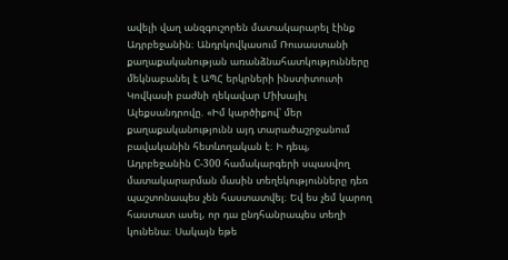ավելի վաղ անզգուշորեն մատակարարել էինք Ադրբեջանին։ Անդրկովկասում Ռուսաստանի քաղաքականության առանձնահատկությունները մեկնաբանել է ԱՊՀ երկրների ինստիտուտի Կովկասի բաժնի ղեկավար Միխայիլ Ալեքսանդրովը. «Իմ կարծիքով՝ մեր քաղաքականությունն այդ տարածաշրջանում բավականին հետևողական է։ Ի դեպ, Ադրբեջանին С-300 համակարգերի սպասվող մատակարարման մասին տեղեկությունները դեռ պաշտոնապես չեն հաստատվել։ Եվ ես չեմ կարող հաստատ ասել, որ դա ընդհանրապես տեղի կունենա։ Սակայն եթե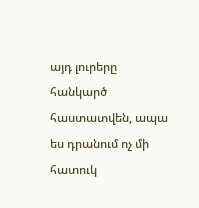այդ լուրերը հանկարծ հաստատվեն, ապա ես դրանում ոչ մի հատուկ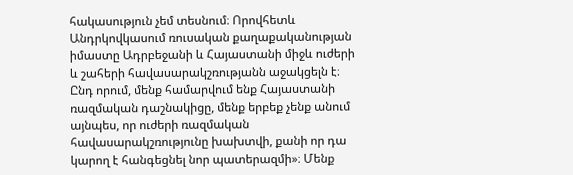հակասություն չեմ տեսնում։ Որովհետև Անդրկովկասում ռուսական քաղաքականության իմաստը Ադրբեջանի և Հայաստանի միջև ուժերի և շահերի հավասարակշռությանն աջակցելն է։ Ընդ որում, մենք համարվում ենք Հայաստանի ռազմական դաշնակիցը, մենք երբեք չենք անում այնպես, որ ուժերի ռազմական հավասարակշռությունը խախտվի, քանի որ դա կարող է հանգեցնել նոր պատերազմի»։ Մենք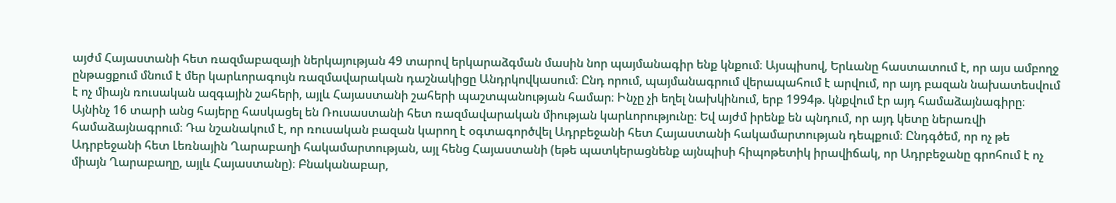այժմ Հայաստանի հետ ռազմաբազայի ներկայության 49 տարով երկարաձգման մասին նոր պայմանագիր ենք կնքում։ Այսպիսով, Երևանը հաստատում է, որ այս ամբողջ ընթացքում մնում է մեր կարևորագույն ռազմավարական դաշնակիցը Անդրկովկասում։ Ընդ որում, պայմանագրում վերապահում է արվում, որ այդ բազան նախատեսվում է ոչ միայն ռուսական ազգային շահերի, այլև Հայաստանի շահերի պաշտպանության համար։ Ինչը չի եղել նախկինում, երբ 1994թ. կնքվում էր այդ համաձայնագիրը։ Այնինչ 16 տարի անց հայերը հասկացել են Ռուսաստանի հետ ռազմավարական միության կարևորությունը։ Եվ այժմ իրենք են պնդում, որ այդ կետը ներառվի համաձայնագրում։ Դա նշանակում է, որ ռուսական բազան կարող է օգտագործվել Ադրբեջանի հետ Հայաստանի հակամարտության դեպքում։ Ընդգծեմ, որ ոչ թե Ադրբեջանի հետ Լեռնային Ղարաբաղի հակամարտության, այլ հենց Հայաստանի (եթե պատկերացնենք այնպիսի հիպոթետիկ իրավիճակ, որ Ադրբեջանը գրոհում է ոչ միայն Ղարաբաղը, այլև Հայաստանը)։ Բնականաբար,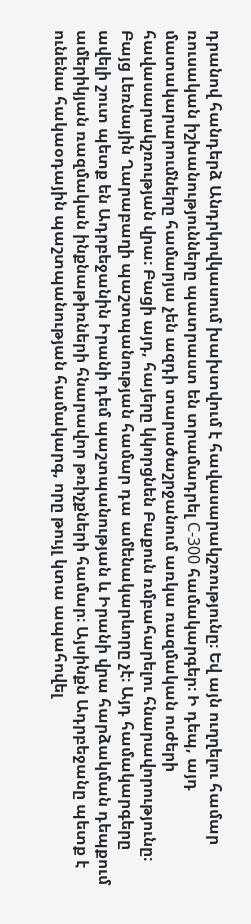դրանով հանդերձ Անդրկովկասում խախտվում է հավասարակշռությունը։ Եվ այն ուղղելու համար ռուսական իշխանությունները պատրաստ են տրամադրել С-300 համակարգեր։ Ի դեպ, այդ մատակարարումները համարյա չեն ազդի տարածաշրջանում առկա ռազմական ուժերի հավասարակշռության վրա։ Բացի այդ, հայերը կկորցնեն Բաքուն ռմբահարելու հնարավորությունը։ Բայց Լեռնային Ղարաբաղի պաշտպանության համար դա ամենակարևորը չէ։ Այդ համակարգերը ավելի շուտ պետք են Ադրբեջանին Իրանի դեմ պաշտպանության և Իրանի վրա հարձակման դեպքում ամերիկյան ռազմական ինքնաթիռների հնարավոր թռիչքների համար։ Այսինքն Ադրբեջանը պետք է ունենա հակաօդային պաշտպանության համակարգ, որը թույլ կտա ապահովել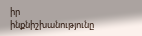իր ինքնիշխանությունը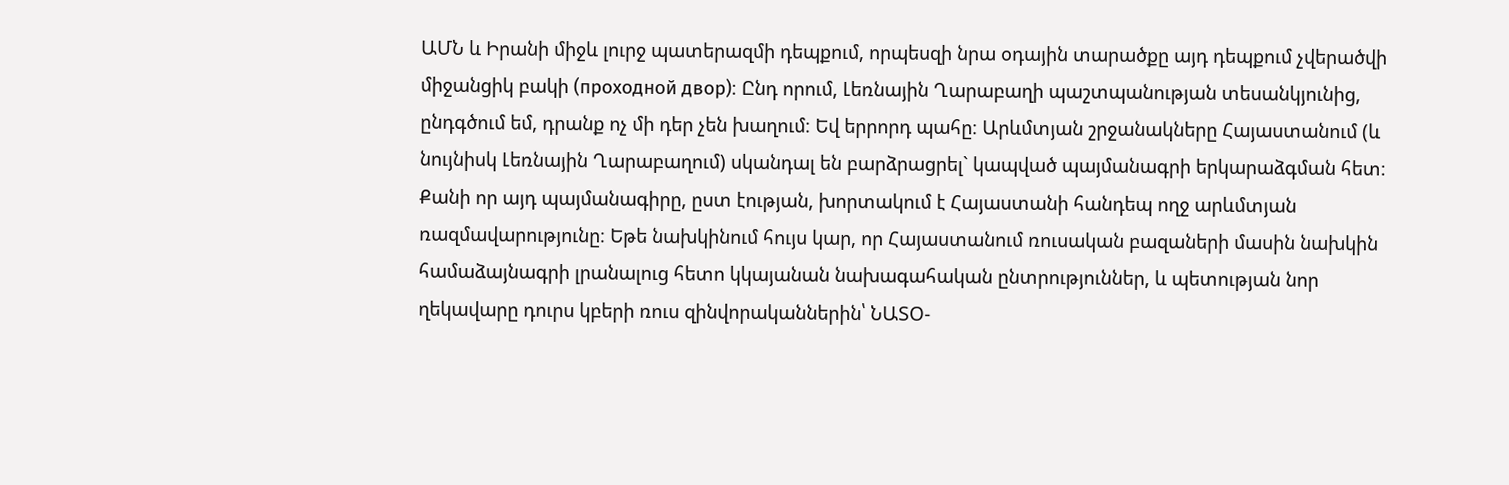ԱՄՆ և Իրանի միջև լուրջ պատերազմի դեպքում, որպեսզի նրա օդային տարածքը այդ դեպքում չվերածվի միջանցիկ բակի (проходной двор)։ Ընդ որում, Լեռնային Ղարաբաղի պաշտպանության տեսանկյունից, ընդգծում եմ, դրանք ոչ մի դեր չեն խաղում։ Եվ երրորդ պահը։ Արևմտյան շրջանակները Հայաստանում (և նույնիսկ Լեռնային Ղարաբաղում) սկանդալ են բարձրացրել` կապված պայմանագրի երկարաձգման հետ։ Քանի որ այդ պայմանագիրը, ըստ էության, խորտակում է Հայաստանի հանդեպ ողջ արևմտյան ռազմավարությունը։ Եթե նախկինում հույս կար, որ Հայաստանում ռուսական բազաների մասին նախկին համաձայնագրի լրանալուց հետո կկայանան նախագահական ընտրություններ, և պետության նոր ղեկավարը դուրս կբերի ռուս զինվորականներին՝ ՆԱՏՕ-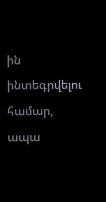ին ինտեգրվելու համար, ապա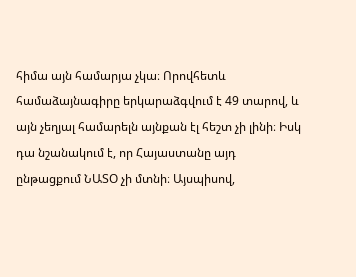հիմա այն համարյա չկա։ Որովհետև համաձայնագիրը երկարաձգվում է 49 տարով, և այն չեղյալ համարելն այնքան էլ հեշտ չի լինի։ Իսկ դա նշանակում է, որ Հայաստանը այդ ընթացքում ՆԱՏՕ չի մտնի։ Այսպիսով,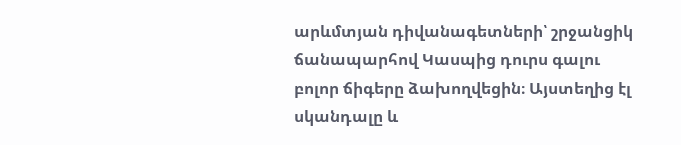արևմտյան դիվանագետների՝ շրջանցիկ ճանապարհով Կասպից դուրս գալու բոլոր ճիգերը ձախողվեցին։ Այստեղից էլ սկանդալը և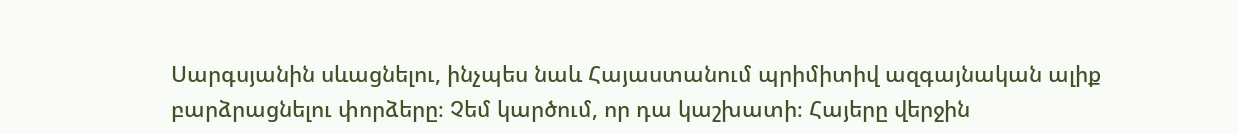Սարգսյանին սևացնելու, ինչպես նաև Հայաստանում պրիմիտիվ ազգայնական ալիք բարձրացնելու փորձերը։ Չեմ կարծում, որ դա կաշխատի։ Հայերը վերջին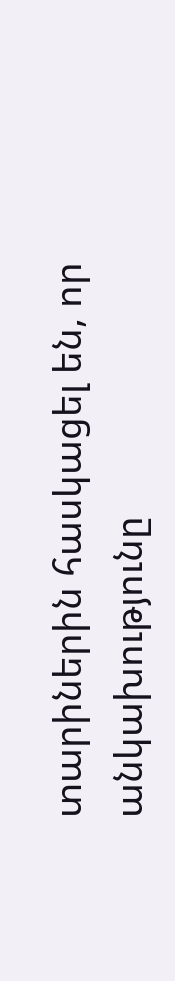տարիներին հասկացել են, որ անկախությունը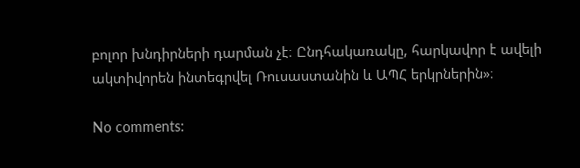բոլոր խնդիրների դարման չէ։ Ընդհակառակը, հարկավոր է ավելի ակտիվորեն ինտեգրվել Ռուսաստանին և ԱՊՀ երկրներին»։

No comments: